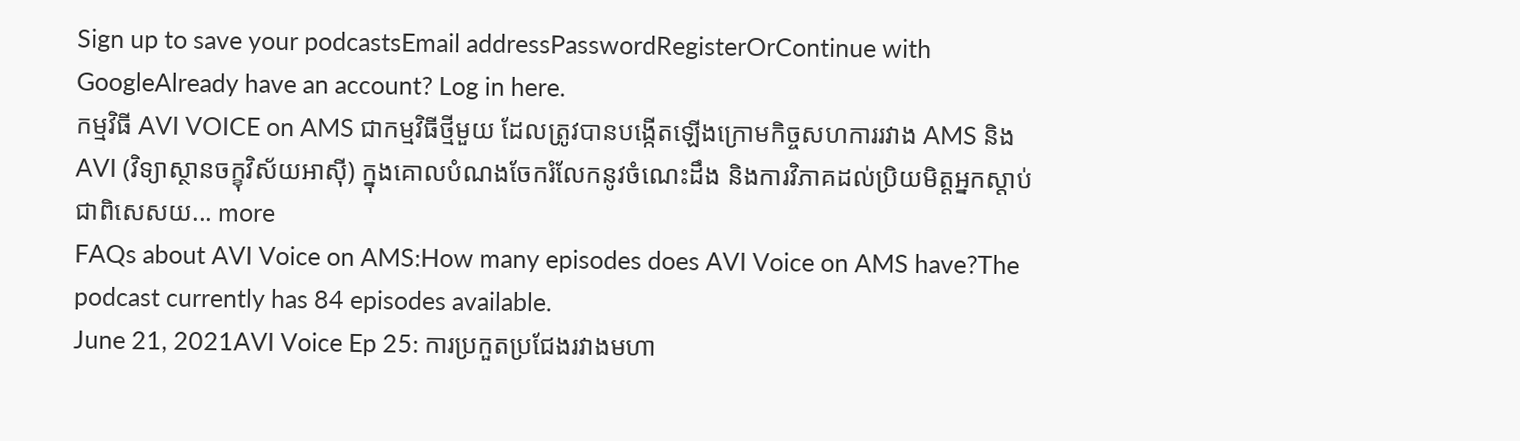Sign up to save your podcastsEmail addressPasswordRegisterOrContinue with GoogleAlready have an account? Log in here.
កម្មវិធី AVI VOICE on AMS ជាកម្មវិធីថ្មីមួយ ដែលត្រូវបានបង្កើតឡើងក្រោមកិច្ចសហការរវាង AMS និង AVI (វិទ្យាស្ថានចក្ខុវិស័យអាស៊ី) ក្នុងគោលបំណងចែករំលែកនូវចំណេះដឹង និងការវិភាគដល់ប្រិយមិត្តអ្នកស្តាប់ ជាពិសេសយ... more
FAQs about AVI Voice on AMS:How many episodes does AVI Voice on AMS have?The podcast currently has 84 episodes available.
June 21, 2021AVI Voice Ep 25: ការប្រកួតប្រជែងរវាងមហា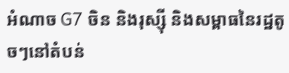អំណាច G7 ចិន និងរុស្ស៊ី និងសម្ពាធនៃរដ្ឋតូចៗនៅតំបន់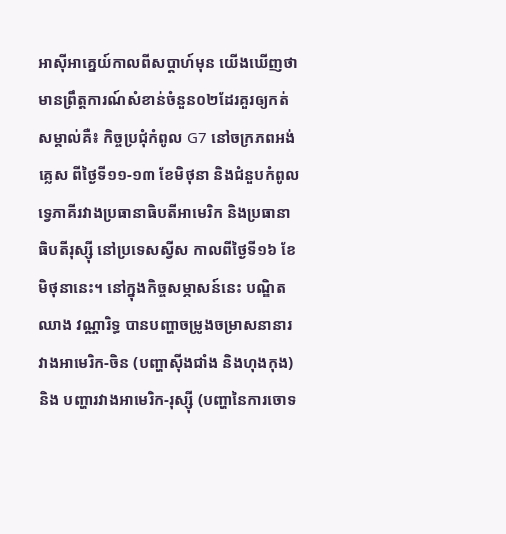អាស៊ីអាគ្នេយ៍កាលពីសប្តាហ៍មុន យើងឃើញថា មានព្រឹត្តការណ៍សំខាន់ចំនួន០២ដែរគួរឲ្យកត់សម្គាល់គឺ៖ កិច្ចប្រជុំកំពូល G7 នៅចក្រភពអង់គ្លេស ពីថ្ងៃទី១១-១៣ ខែមិថុនា និងជំនួបកំពូលទ្វេភាគីរវាងប្រធានាធិបតីអាមេរិក និងប្រធានាធិបតីរុស្ស៊ី នៅប្រទេសស្វីស កាលពីថ្ងៃទី១៦ ខែមិថុនានេះ។ នៅក្នុងកិច្ចសម្ភាសន៍នេះ បណ្ឌិត ឈាង វណ្ណារិទ្ធ បានបញ្ហាចម្រូងចម្រាសនានារវាងអាមេរិក-ចិន (បញ្ហាស៊ីងជាំង និងហុងកុង) និង បញ្ហារវាងអាមេរិក-រុស្ស៊ី (បញ្ហានៃការចោទ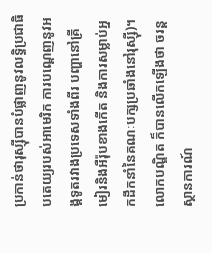ប្រកាន់ថារុស្ស៊ីបានបំផ្លាញនូវលទ្ធិប្រជាធិបតេយ្យរបស់អាមេរិក ការបណ្តេញនូវអង្គទូតរវាងប្រទេសទាំងពីរ បញ្ហានៅគ្រីមៀរនិងអឺរ៉ុបខាងកើត និងការសម្លាប់អ្នកដឹកនាំនៃគណៈបក្សប្រឆាំងនៅរុស្ស៊ី)។ លោកបណ្ឌិត ក៏បានលើកឡើងថា ចរន្តស្ថានការណ៍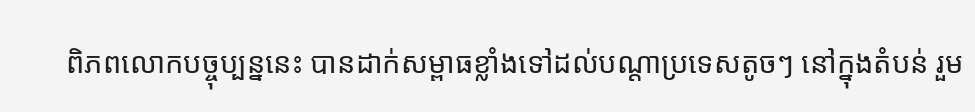ពិភពលោកបច្ចុប្បន្ននេះ បានដាក់សម្ពាធខ្លាំងទៅដល់បណ្តាប្រទេសតូចៗ នៅក្នុងតំបន់ រួម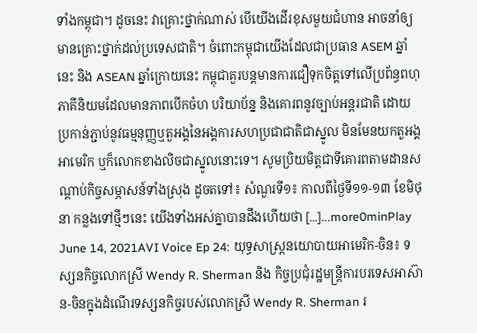ទាំងកម្ពុជា។ ដូចនេះ វាគ្រោះថ្នាក់ណាស់ បើយើងដើរខុសមួយជំហាន អាចនាំឲ្យមានគ្រោះថ្នាក់ដល់ប្រទេសជាតិ។ ចំពោះកម្ពុជាយើងដែលជាប្រធាន ASEM ឆ្នាំនេះ និង ASEAN ឆ្នាំក្រោយនេះ កម្ពុជាគួរបន្តមានការជឿទុកចិត្តទៅលើប្រព័ន្ធពហុភាគីនិយមដែលមានភាពបើកចំហ បរិយាប័ន្ន និងគោរពនូវច្បាប់អន្តរជាតិ ដោយប្រកាន់ភ្ជាប់នូវធម្មនុញ្ញឬតួអង្គនៃអង្គការសហប្រជាជាតិជាស្នូល មិនមែនយកតួអង្គអាមេរិក ឬក៏លោកខាងលិចជាស្នូលនោះទេ។ សូមប្រិយមិត្តជាទីគោរពតាមដានសណ្តាប់កិច្ចសម្ភាសន៍ទាំងស្រុង ដូចតទៅ៖ សំណួរទី១៖ កាលពីថ្ងៃទី១១-១៣ ខែមិថុនា កន្លងទៅថ្មីៗនេះ យើងទាំងអស់គ្នាបានដឹងហើយថា […]...more0minPlay
June 14, 2021AVI Voice Ep 24: យុទ្ធសាស្រ្តនយោបាយអាមេរិក-ចិន៖ ទស្សនកិច្ចលោកស្រី Wendy R. Sherman និង កិច្ចប្រជុំរដ្ឋមន្រ្តីការបរទេសអាស៊ាន-ចិនក្នុងដំណើរទស្សនកិច្ចរបស់លោកស្រី Wendy R. Sherman រ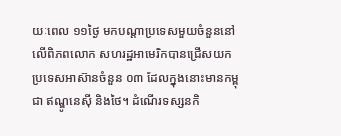យៈពេល ១១ថ្ងៃ មកបណ្តាប្រទេសមួយចំនួននៅលើពិភពលោក សហរដ្ឋអាមេរិកបានជ្រើសយកប្រទេសអាស៊ានចំនួន ០៣ ដែលក្នុងនោះមានកម្ពុជា ឥណ្ឌូនេស៊ី និងថៃ។ ដំណើរទស្សនកិ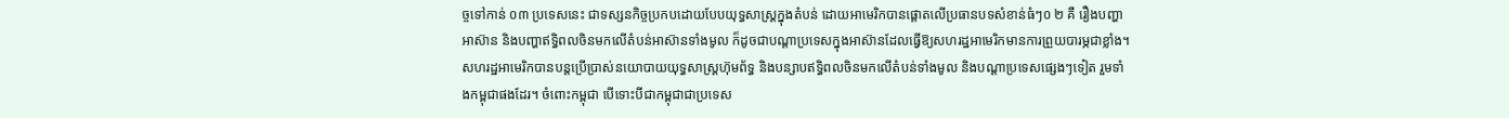ច្ចទៅកាន់ ០៣ ប្រទេសនេះ ជាទស្សនកិច្ចប្រកបដោយបែបយុទ្ធសាស្រ្តក្នុងតំបន់ ដោយអាមេរិកបានផ្តោតលើប្រធានបទសំខាន់ធំៗ០ ២ គឺ រឿងបញ្ហាអាស៊ាន និងបញ្ហាឥទ្ធិពលចិនមកលើតំបន់អាស៊ានទាំងមូល ក៏ដូចជាបណ្ដាប្រទេសក្នុងអាស៊ានដែលធ្វើឱ្យសហរដ្ឋអាមេរិកមានការព្រួយបារម្ភជាខ្លាំង។ សហរដ្ឋអាមេរិកបានបន្តប្រើប្រាស់នយោបាយយុទ្ធសាស្រ្តហ៊ុមព័ទ្ធ និងបន្សាបឥទ្ធិពលចិនមកលើតំបន់ទាំងមូល និងបណ្ដាប្រទេសផ្សេងៗទៀត រួមទាំងកម្ពុជាផងដែរ។ ចំពោះកម្ពុជា បើទោះបីជាកម្ពុជាជាប្រទេស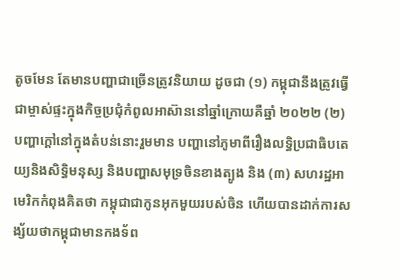តូចមែន តែមានបញ្ហាជាច្រើនត្រូវនិយាយ ដូចជា (១) កម្ពុជានឹងត្រូវធ្វើជាម្ចាស់ផ្ទះក្នុងកិច្ចប្រជុំកំពូលអាស៊ាននៅឆ្នាំក្រោយគឺឆ្នាំ ២០២២ (២) បញ្ហាក្តៅនៅក្នុងតំបន់នោះរួមមាន បញ្ហានៅភូមាពីរឿងលទ្ធិប្រជាធិបតេយ្យនិងសិទ្ធិមនុស្ស និងបញ្ហាសមុទ្រចិនខាងត្បូង និង (៣) សហរដ្ឋអាមេរិកកំពុងគិតថា កម្ពុជាជាកូនអុកមួយរបស់ចិន ហើយបានដាក់ការសង្ស័យថាកម្ពុជាមានកងទ័ព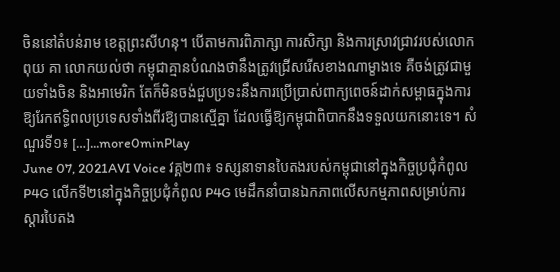ចិននៅតំបន់រាម ខេត្តព្រះសីហនុ។ បើតាមការពិភាក្សា ការសិក្សា និងការស្រាវជ្រាវរបស់លោក ពុយ គា លោកយល់ថា កម្ពុជាគ្មានបំណងថានឹងត្រូវជ្រើសរើសខាងណាម្ខាងទេ គឺចង់ត្រូវជាមួយទាំងចិន និងអាមេរិក តែក៏មិនចង់ជួបប្រទះនឹងការប្រើប្រាស់ពាក្យពេចន៍ដាក់សម្ពាធក្នុងការឱ្យរែកឥទ្ធិពលប្រទេសទាំងពីរឱ្យបានស្មើគ្នា ដែលធ្វើឱ្យកម្ពុជាពិបាកនឹងទទួលយកនោះទេ។ សំណួរទី១៖ […]...more0minPlay
June 07, 2021AVI Voice វគ្គ២៣៖ ទស្សនាទានបៃតងរបស់កម្ពុជានៅក្នុងកិច្ចប្រជុំកំពូល P4G លើកទី២នៅក្នុងកិច្ចប្រជុំកំពូល P4G មេដឹកនាំបានឯកភាពលើសកម្មភាពសម្រាប់ការស្ដារបៃតង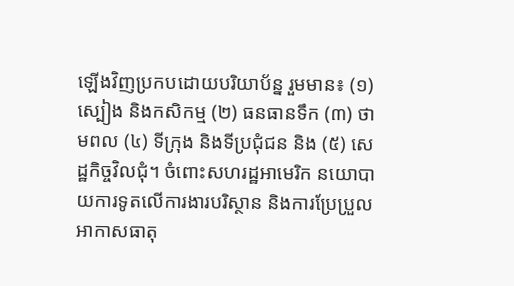ឡើងវិញប្រកបដោយបរិយាប័ន្ន រួមមាន៖ (១) ស្បៀង និងកសិកម្ម (២) ធនធានទឹក (៣) ថាមពល (៤) ទីក្រុង និងទីប្រជុំជន និង (៥) សេដ្ឋកិច្ចវិលជុំ។ ចំពោះសហរដ្ឋអាមេរិក នយោបាយការទូតលើការងារបរិស្ថាន និងការប្រែប្រួលអាកាសធាតុ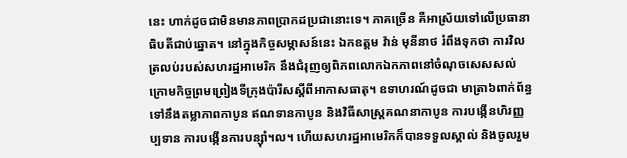នេះ ហាក់ដូចជាមិនមានភាពប្រាកដប្រជានោះទេ។ ភាគច្រើន គឺអាស្រ័យទៅលើប្រធានាធិបតីជាប់ឆ្នោត។ នៅក្នុងកិច្ចសម្ភាសន៍នេះ ឯកឧត្តម វ៉ាន់ មុនីនាថ រំពឹងទុកថា ការវិលត្រលប់របស់សហរដ្ឋអាមេរិក នឹងជំរុញឲ្យពិភពលោកឯកភាពនៅចំណុចសេសសល់ក្រោមកិច្ចព្រមព្រៀងទីក្រុងប៉ារីសស្ដីពីអាកាសធាតុ។ ឧទាហរណ៍ដូចជា មាត្រា៦ពាក់ព័ន្ធទៅនឹងតម្លាភាពកាបូន ឥណទានកាបូន និងវិធីសាស្រ្តគណនាកាបូន ការបង្កើនហិរញ្ញប្បទាន ការបង្កើនការបន្ស៊ាំ។ល។ ហើយសហរដ្ឋអាមេរិកក៏បានទទួលស្គាល់ និងចូលរួម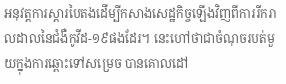អនុវត្តការស្ដារបៃតងដើម្បីកសាងសេដ្ឋកិច្ចឡើងវិញពីការរីករាលដាលនៃជំងឺកូវីដ-១៩ផងដែរ។ នេះហៅថាជាចំណុចរបត់មួយក្នុងការឆ្ពោះទៅសម្រេច បានគោលដៅ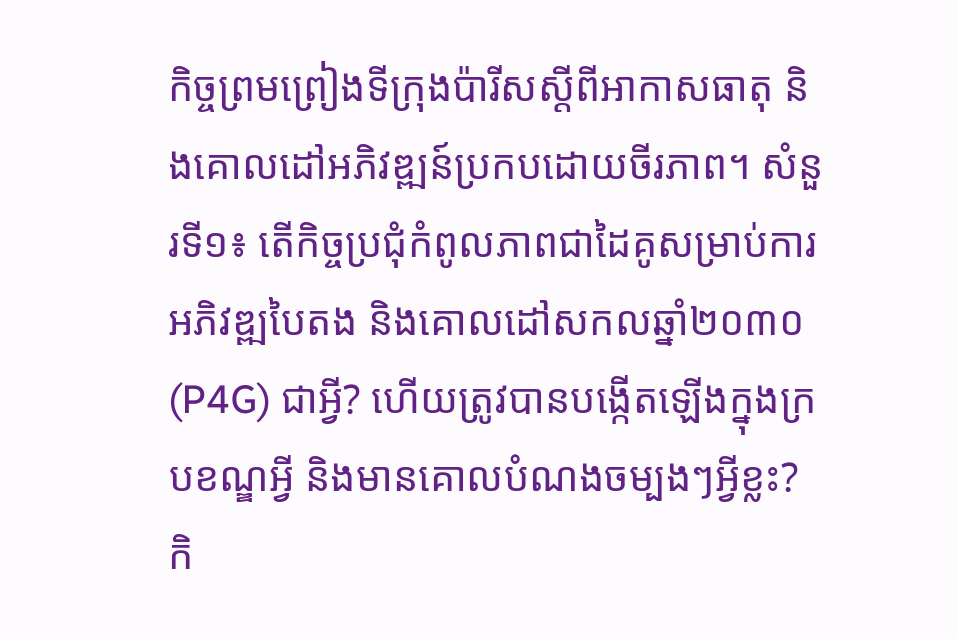កិច្ចព្រមព្រៀងទីក្រុងប៉ារីសស្ដីពីអាកាសធាតុ និងគោលដៅអភិវឌ្ឍន៍ប្រកបដោយចីរភាព។ សំនួរទី១៖ តើកិច្ចប្រជុំកំពូលភាពជាដៃគូសម្រាប់ការអភិវឌ្ឍបៃតង និងគោលដៅសកលឆ្នាំ២០៣០ (P4G) ជាអ្វី? ហើយត្រូវបានបង្កើតឡើងក្នុងក្របខណ្ឌអ្វី និងមានគោលបំណងចម្បងៗអ្វីខ្លះ? កិ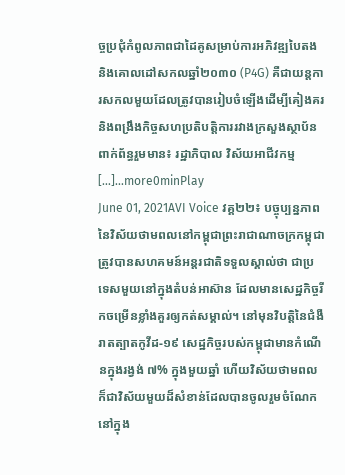ច្ចប្រជុំកំពូលភាពជាដៃគូសម្រាប់ការអភិវឌ្ឍបៃតង និងគោលដៅសកលឆ្នាំ២០៣០ (P4G) គឺជាយន្តការសកលមួយដែលត្រូវបានរៀបចំឡើងដើម្បីគៀងគរ និងពង្រឹងកិច្ចសហប្រតិបត្តិការរវាងក្រសួងស្ថាប័នពាក់ព័ន្ធរួមមាន៖ រដ្ឋាភិបាល វិស័យអាជីវកម្ម […]...more0minPlay
June 01, 2021AVI Voice វគ្គ២២៖ បច្ចុប្បន្នភាពនៃវិស័យថាមពលនៅកម្ពុជាព្រះរាជាណាចក្រកម្ពុជា ត្រូវបានសហគមន៍អន្តរជាតិទទួលស្គាល់ថា ជាប្រទេសមួយនៅក្នុងតំបន់អាស៊ាន ដែលមានសេដ្ឋកិច្ចរីកចម្រើនខ្លាំងគួរឲ្យកត់សម្គាល់។ នៅមុនវិបត្តិនៃជំងឺរាតត្បាតកូវីដ-១៩ សេដ្ឋកិច្ចរបស់កម្ពុជាមានកំណើនក្នុងរង្វង់ ៧% ក្នុងមួយឆ្នាំ ហើយវិស័យថាមពល ក៏ជាវិស័យមួយដ៏សំខាន់ដែលបានចូលរួមចំណែកនៅក្នុង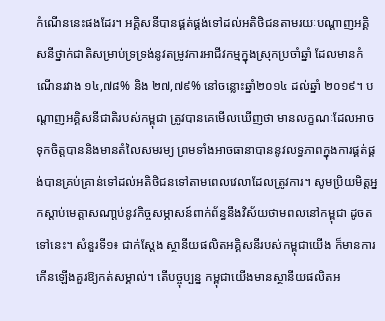កំណើននេះផងដែរ។ អគ្គិសនីបានផ្គត់ផ្គង់ទៅដល់អតិថិជនតាមរយៈបណ្តាញអគ្គិសនីថ្នាក់ជាតិសម្រាប់ទ្រទ្រង់នូវតម្រូវការអាជីវកម្មក្នុងស្រុកប្រចាំឆ្នាំ ដែលមានកំណើនរវាង ១៤,៧៨% និង ២៧,៧៩% នៅចន្លោះឆ្នាំ២០១៤ ដល់ឆ្នាំ ២០១៩។ បណ្តាញអគ្គិសនីជាតិរបស់កម្ពុជា ត្រូវបានគេមើលឃើញថា មានលក្ខណៈដែលអាចទុកចិត្តបាននិងមានតំលៃសមរម្យ ព្រមទាំងអាចធានាបាននូវលទ្ធភាពក្នុងការផ្គត់ផ្គង់បានគ្រប់គ្រាន់ទៅដល់អតិថិជនទៅតាមពេលវេលាដែលត្រូវការ។ សូមប្រិយមិត្តអ្នកស្តាប់មេត្តាសណា្តប់នូវកិច្ចសម្ភាសន៍ពាក់ព័ន្ធនឹងវិស័យថាមពលនៅកម្ពុជា ដូចតទៅនេះ។ សំនួរទី១៖ ជាក់ស្តែង ស្ថានីយផលិតអគ្គិសនីរបស់កម្ពុជាយើង ក៏មានការកើនឡើងគួរឱ្យកត់សម្គាល់។ តើបច្ចុប្បន្ន កម្ពុជាយើងមានស្ថានីយផលិតអ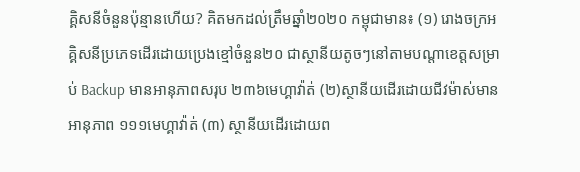គ្គិសនីចំនួនប៉ុន្មានហើយ? គិតមកដល់ត្រឹមឆ្នាំ២០២០ កម្ពុជាមាន៖ (១) រោងចក្រអគ្គិសនីប្រភេទដើរដោយប្រេងខ្មៅចំនួន២០ ជាស្ថានីយតូចៗនៅតាមបណ្តាខេត្តសម្រាប់ Backup មានអានុភាពសរុប ២៣៦មេហ្គាវ៉ាត់ (២)ស្ថានីយដើរដោយជីវម៉ាស់មានអានុភាព ១១១មេហ្គាវ៉ាត់ (៣) ស្ថានីយដើរដោយព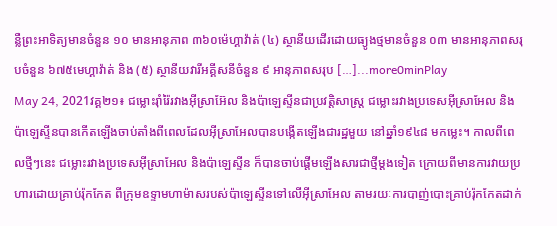ន្លឺព្រះអាទិត្យមានចំនួន ១០ មានអានុភាព ៣៦០ម៉េហ្គាវ៉ាត់ (៤) ស្ថានីយដើរដោយធ្យូងថ្មមានចំនួន ០៣ មានអានុភាពសរុបចំនួន ៦៧៥មេហ្គាវ៉ាត់ និង (៥) ស្ថានីយវារីអគ្គីសនីចំនួន ៩ អានុភាពសរុប […]...more0minPlay
May 24, 2021វគ្គ២១៖ ជម្លោះរ៉ាំរ៉ៃរវាងអុីស្រាអ៊ែល និងប៉ាឡេស្ទីនជាប្រវត្តិសាស្រ្ត ជម្លោះរវាងប្រទេសអ៊ីស្រាអែល និងប៉ាឡេស្ទីនបានកើតឡើងចាប់តាំងពីពេលដែលអ៊ីស្រាអែលបានបង្កើតឡើងជារដ្ឋមួយ នៅឆ្នាំ១៩៤៨ មកម្លេះ។ កាលពីពេលថ្មីៗនេះ ជម្លោះរវាងប្រទេសអ៊ីស្រាអែល និងប៉ាឡេស្ទីន ក៏បានចាប់ផ្ដើមឡើងសារជាថ្មីម្តងទៀត ក្រោយពីមានការវាយប្រហារដោយគ្រាប់រ៉ុកកែត ពីក្រុមឧទ្ទាមហាម៉ាសរបស់ប៉ាឡេស្ទីនទៅលើអ៊ីស្រាអែល តាមរយៈការបាញ់បោះគ្រាប់រ៉ុកកែតដាក់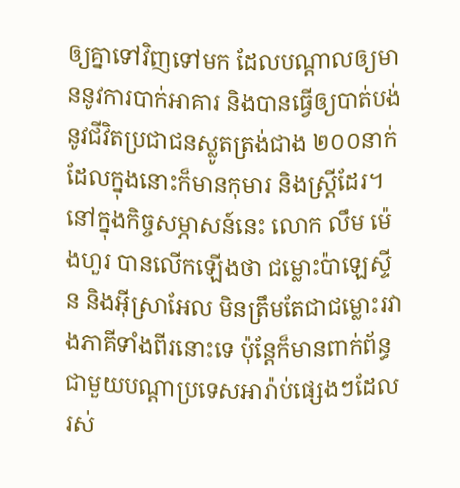ឲ្យគ្នាទៅវិញទៅមក ដែលបណ្ដាលឲ្យមាននូវការបាក់អាគារ និងបានធ្វើឲ្យបាត់បង់នូវជីវិតប្រជាជនស្លូតត្រង់ជាង ២០០នាក់ ដែលក្នុងនោះក៏មានកុមារ និងស្រ្តីដែរ។ នៅក្នុងកិច្ចសម្ភាសន៍នេះ លោក លឹម ម៉េងហួរ បានលើកឡើងថា ជម្លោះប៉ាឡេស្ទីន និងអ៊ីស្រាអែល មិនត្រឹមតែជាជម្លោះរវាងភាគីទាំងពីរនោះទេ ប៉ុន្តែក៏មានពាក់ព័ន្ធជាមួយបណ្ដាប្រទេសអារ៉ាប់ផ្សេងៗដែលរស់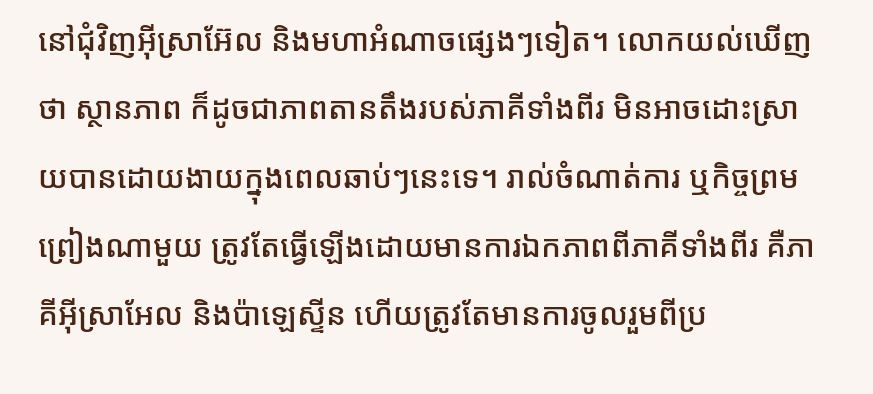នៅជុំវិញអុីស្រាអ៊ែល និងមហាអំណាចផ្សេងៗទៀត។ លោកយល់ឃើញថា ស្ថានភាព ក៏ដូចជាភាពតានតឹងរបស់ភាគីទាំងពីរ មិនអាចដោះស្រាយបានដោយងាយក្នុងពេលឆាប់ៗនេះទេ។ រាល់ចំណាត់ការ ឬកិច្ចព្រមព្រៀងណាមួយ ត្រូវតែធ្វើឡើងដោយមានការឯកភាពពីភាគីទាំងពីរ គឺភាគីអ៊ីស្រាអែល និងប៉ាឡេស្ទីន ហើយត្រូវតែមានការចូលរួមពីប្រ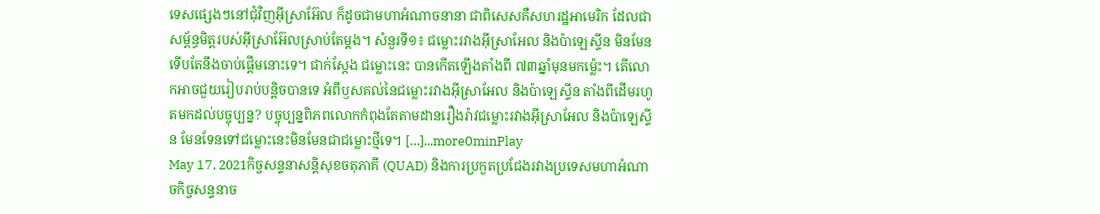ទេសផ្សេងៗនៅជុំវិញអុីស្រាអ៊ែល ក៏ដូចជាមហាអំណាចនានា ជាពិសេសគឺសហរដ្ឋអាមេរិក ដែលជាសម្ព័ន្ធមិត្តរបស់អុីស្រាអ៊ែលស្រាប់តែម្ដង។ សំនួរទី១៖ ជម្លោះរវាងអ៊ីស្រាអែល និងប៉ាឡេស្ទីន មិនមែនទើបតែនឹងចាប់ផ្តើមនោះទេ។ ជាក់ស្តែង ជម្លោះនេះ បានកើតឡើងតាំងពី ៧៣ឆ្នាំមុនមកម្ល៉េះ។ តើលោកអាចជួយរៀបរាប់បន្តិចបានទេ អំពីឫសគល់នៃជម្លោះរវាងអ៊ីស្រាអែល និងប៉ាឡេស្ទីន តាំងពីដើមរហូតមកដល់បច្ចុប្បន្ន? បច្ចុប្បន្នពិភពលោកកំពុងតែតាមដានរឿងរ៉ាវជម្លោះរវាងអ៊ីស្រាអែល និងប៉ាឡេស្ទីន មែនទែនទៅជម្លោះនេះមិនមែនជាជម្លោះថ្មីទេ។ […]...more0minPlay
May 17, 2021កិច្ចសន្ទនាសន្តិសុខចតុភាគី (QUAD) និងការប្រកួតប្រជែងរវាងប្រទេសមហាអំណាចកិច្ចសន្ទនាច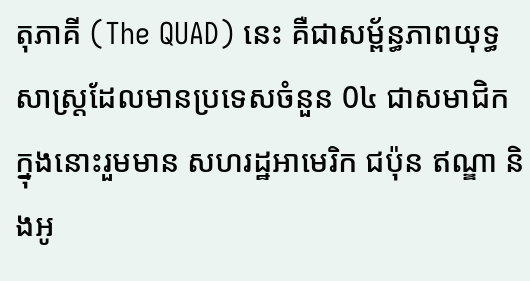តុភាគី (The QUAD) នេះ គឺជាសម្ព័ន្ធភាពយុទ្ធសាស្ត្រដែលមានប្រទេសចំនួន 0៤ ជាសមាជិក ក្នុងនោះរួមមាន សហរដ្ឋអាមេរិក ជប៉ុន ឥណ្ឌា និងអូ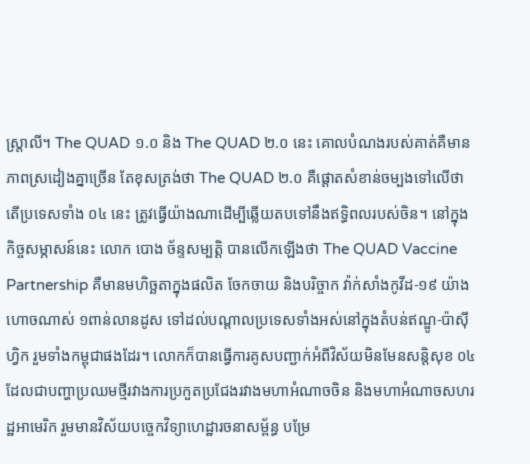ស្រ្តាលី។ The QUAD ១.០ និង The QUAD ២.០ នេះ គោលបំណងរបស់គាត់គឺមានភាពស្រដៀងគ្នាច្រើន តែខុសត្រង់ថា The QUAD ២.០ គឺផ្តោតសំខាន់ចម្បងទៅលើថា តើប្រទេសទាំង ០៤ នេះ ត្រូវធ្វើយ៉ាងណាដើម្បីឆ្លើយតបទៅនឹងឥទ្ធិពលរបស់ចិន។ នៅក្នុងកិច្ចសម្ភាសន៍នេះ លោក បោង ច័ន្ទសម្បត្តិ បានលើកឡើងថា The QUAD Vaccine Partnership គឺមានមហិច្ឆតាក្នុងផលិត ចែកចាយ និងបរិច្ចាក វ៉ាក់សាំងកូវីដ-១៩ យ៉ាងហោចណាស់ ១ពាន់លានដូស ទៅដល់បណ្តាលប្រទេសទាំងអស់នៅក្នុងតំបន់ឥណ្ឌូ-ប៉ាស៊ីហិ្វក រួមទាំងកម្ពុជាផងដែរ។ លោកក៏បានធ្វើការគូសបញ្ជាក់អំពីវិស័យមិនមែនសន្តិសុខ ០៤ ដែលជាបញ្ហាប្រឈមថ្មីរវាងការប្រកួតប្រជែងរវាងមហាអំណាចចិន និងមហាអំណាចសហរដ្ឋអាមេរិក រួមមានវិស័យបច្ចេកវិទ្យាហេដ្ឋារចនាសម្ព័ន្ធ បម្រែ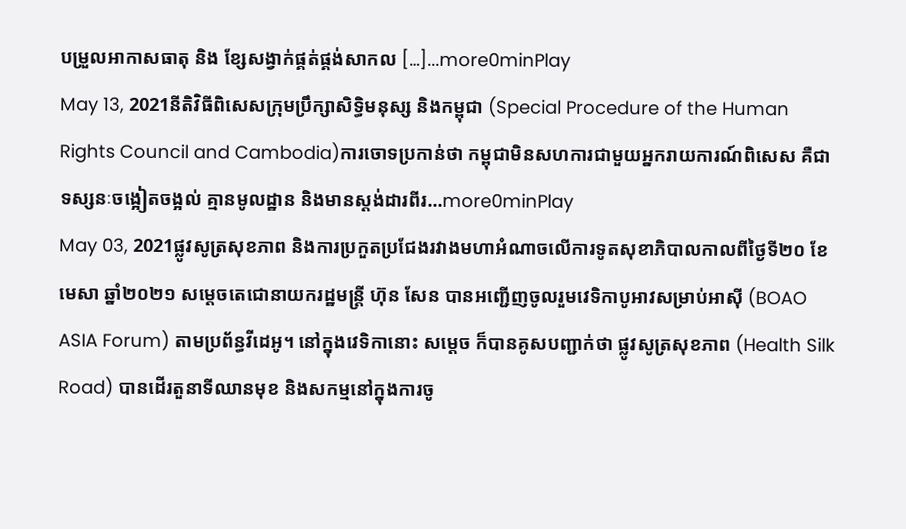បម្រួលអាកាសធាតុ និង ខ្សែសង្វាក់ផ្គត់ផ្គង់សាកល […]...more0minPlay
May 13, 2021នីតិវិធីពិសេសក្រុមប្រឹក្សាសិទ្ធិមនុស្ស និងកម្ពុជា (Special Procedure of the Human Rights Council and Cambodia)ការចោទប្រកាន់ថា កម្ពុជាមិនសហការជាមួយអ្នករាយការណ៍ពិសេស គឺជាទស្សនៈចង្អៀតចង្អល់ គ្មានមូលដ្ឋាន និងមានស្តង់ដារពីរ...more0minPlay
May 03, 2021ផ្លូវសូត្រសុខភាព និងការប្រកួតប្រជែងរវាងមហាអំណាចលើការទូតសុខាភិបាលកាលពីថ្ងៃទី២០ ខែមេសា ឆ្នាំ២០២១ សម្តេចតេជោនាយករដ្ឋមន្រ្តី ហ៊ុន សែន បានអញ្ជើញចូលរួមវេទិកាបូអាវសម្រាប់អាស៊ី (BOAO ASIA Forum) តាមប្រព័ន្ធវីដេអូ។ នៅក្នុងវេទិកានោះ សម្តេច ក៏បានគូសបញ្ជាក់ថា ផ្លូវសូត្រសុខភាព (Health Silk Road) បានដើរតួនាទីឈានមុខ និងសកម្មនៅក្នុងការចូ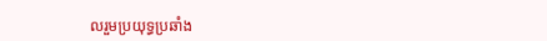លរួមប្រយុទ្ធប្រឆាំង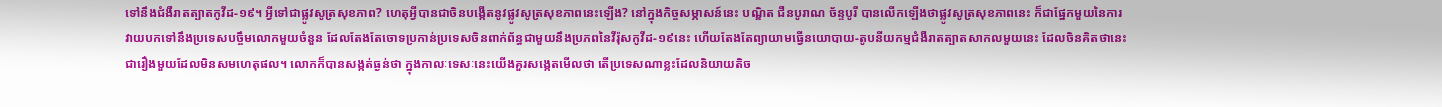ទៅនឹងជំងឺរាតត្បាតកូវីដ-១៩។ អ្វីទៅជាផ្លូវសូត្រសុខភាព? ហេតុអ្វីបានជាចិនបង្កើតនូវផ្លូវសូត្រសុខភាពនេះឡើង? នៅក្នុងកិច្ចសម្ភាសន៍នេះ បណ្ឌិត ជឺនបូរាណ ច័ន្ទបូរី បានលើកឡើងថាផ្លូវសូត្រសុខភាពនេះ ក៏ជាផ្នែកមួយនៃការវាយបកទៅនឹងប្រទេសបច្ចឹមលោកមួយចំនួន ដែលតែងតែចោទប្រកាន់ប្រទេសចិនពាក់ព័ន្ធជាមួយនឹងប្រភពនៃវីរ៉ុសកូវីដ-១៩នេះ ហើយតែងតែព្យាយាមធ្វើនយោបាយ-តូបនីយកម្មជំងឺរាតត្បាតសាកលមួយនេះ ដែលចិនគិតថានេះជារឿងមួយដែលមិនសមហេតុផល។ លោកក៏បានសង្កត់ធ្ងន់ថា ក្នុងកាលៈទេសៈនេះយើងគួរសង្កេតមើលថា តើប្រទេសណាខ្លះដែលនិយាយតិច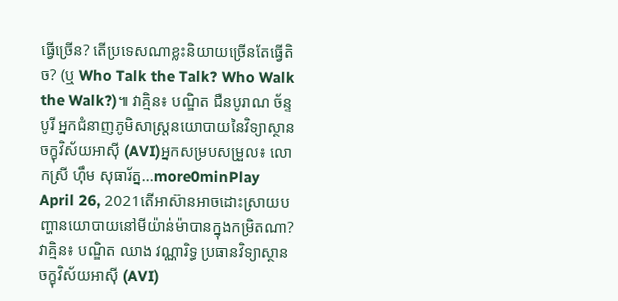ធ្វើច្រើន? តើប្រទេសណាខ្លះនិយាយច្រើនតែធ្វើតិច? (ឬ Who Talk the Talk? Who Walk the Walk?)៕ វាគ្មិន៖ បណ្ឌិត ជឺនបូរាណ ច័ន្ទបូរី អ្នកជំនាញភូមិសាស្រ្តនយោបាយនៃវិទ្យាស្ថានចក្ខុវិស័យអាស៊ី (AVI)អ្នកសម្របសម្រួល៖ លោកស្រី ហ៊ឹម សុធារ័ត្ន...more0minPlay
April 26, 2021តើអាស៊ានអាចដោះស្រាយបញ្ហានយោបាយនៅមីយ៉ាន់ម៉ាបានក្នុងកម្រិតណា?វាគ្មិន៖ បណ្ឌិត ឈាង វណ្ណារិទ្ធ ប្រធានវិទ្យាស្ថានចក្ខុវិស័យអាស៊ី (AVI)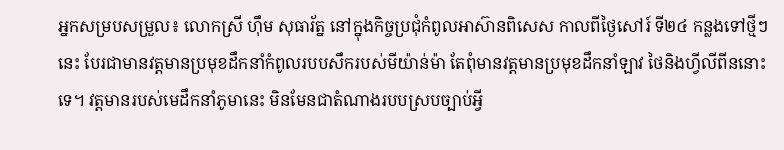អ្នកសម្របសម្រួល៖ លោកស្រី ហ៊ឹម សុធារ័ត្ន នៅក្នុងកិច្ចប្រជុំកំពូលអាស៊ានពិសេស កាលពីថ្ងៃសៅរ៍ ទី២៤ កន្លងទៅថ្មីៗនេះ បែរជាមានវត្តមានប្រមុខដឹកនាំកំពូលរបបសឹករបស់មីយ៉ាន់ម៉ា តែពុំមានវត្តមានប្រមុខដឹកនាំឡាវ ថៃនិងហ្វីលីពីននោះទេ។ វត្តមានរបស់មេដឹកនាំភូមានេះ មិនមែនជាតំណាងរបបស្របច្បាប់អ្វី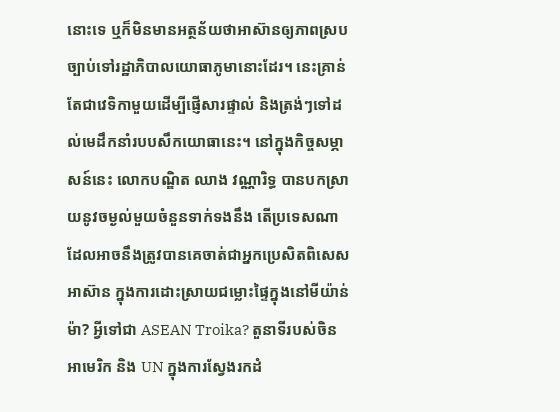នោះទេ ឬក៏មិនមានអត្ថន័យថាអាស៊ានឲ្យភាពស្របច្បាប់ទៅរដ្ឋាភិបាលយោធាភូមានោះដែរ។ នេះគ្រាន់តែជាវេទិកាមួយដើម្បីផ្ញើសារផ្ទាល់ និងត្រង់ៗទៅដល់មេដឹកនាំរបបសឹកយោធានេះ។ នៅក្នុងកិច្ចសម្ភាសន៍នេះ លោកបណ្ឌិត ឈាង វណ្ណារិទ្ធ បានបកស្រាយនូវចម្ងល់មួយចំនួនទាក់ទងនឹង តើប្រទេសណាដែលអាចនឹងត្រូវបានគេចាត់ជាអ្នកប្រេសិតពិសេសអាស៊ាន ក្នុងការដោះស្រាយជម្លោះផ្ទៃក្នុងនៅមីយ៉ាន់ម៉ា? អ្វីទៅជា ASEAN Troika? តួនាទីរបស់ចិនអាមេរិក និង UN ក្នុងការស្វែងរកដំ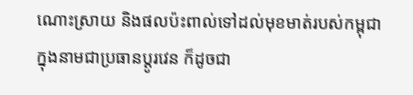ណោះស្រាយ និងផលប៉ះពាល់ទៅដល់មុខមាត់របស់កម្ពុជាក្នុងនាមជាប្រធានប្តូរវេន ក៏ដូចជា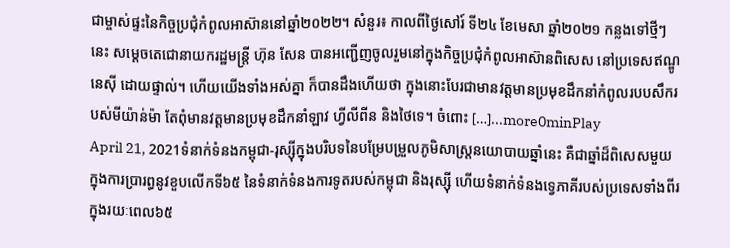ជាម្ចាស់ផ្ទះនៃកិច្ចប្រជុំកំពូលអាស៊ាននៅឆ្នាំ២០២២។ សំនួរ៖ កាលពីថ្ងៃសៅរ៍ ទី២៤ ខែមេសា ឆ្នាំ២០២១ កន្លងទៅថ្មីៗនេះ សម្តេចតេជោនាយករដ្ឋមន្ត្រី ហ៊ុន សែន បានអញ្ជើញចូលរួមនៅក្នុងកិច្ចប្រជុំកំពូលអាស៊ានពិសេស នៅប្រទេសឥណ្ឌូនេស៊ី ដោយផ្ទាល់។ ហើយយើងទាំងអស់គ្នា ក៏បានដឹងហើយថា ក្នុងនោះបែរជាមានវត្តមានប្រមុខដឹកនាំកំពូលរបបសឹករបស់មីយ៉ាន់ម៉ា តែពុំមានវត្តមានប្រមុខដឹកនាំឡាវ ហ្វីលីពីន និងថៃទេ។ ចំពោះ […]...more0minPlay
April 21, 2021ទំនាក់ទំនងកម្ពុជា-រុស្ស៊ីក្នុងបរិបទនៃបម្រែបម្រួលភូមិសាស្រ្តនយោបាយឆ្នាំនេះ គឺជាឆ្នាំដ៏ពិសេសមួយក្នុងការប្រារព្ធនូវខួបលើកទី៦៥ នៃទំនាក់ទំនងការទូតរបស់កម្ពុជា និងរុស្ស៊ី ហើយទំនាក់ទំនងទ្វេភាគីរបស់ប្រទេសទាំងពីរ ក្នុងរយៈពេល៦៥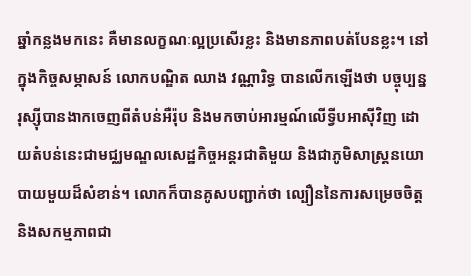ឆ្នាំកន្លងមកនេះ គឺមានលក្ខណៈល្អប្រសើរខ្លះ និងមានភាពបត់បែនខ្លះ។ នៅក្នុងកិច្ចសម្ភាសន៍ លោកបណ្ឌិត ឈាង វណ្ណារិទ្ធ បានលើកឡើងថា បច្ចុប្បន្ន រុស្ស៊ីបានងាកចេញពីតំបន់អឺរ៉ុប និងមកចាប់អារម្មណ៍លើទ្វីបអាស៊ីវិញ ដោយតំបន់នេះជាមជ្ឈមណ្ឌលសេដ្ឋកិច្ចអន្តរជាតិមួយ និងជាភូមិសាស្រ្តនយោបាយមួយដ៏សំខាន់។ លោកក៏បានគូសបញ្ជាក់ថា ល្បឿននៃការសម្រេចចិត្ត និងសកម្មភាពជា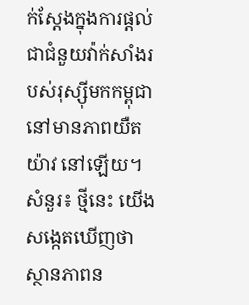ក់ស្ដែងក្នុងការផ្តល់ជាជំនួយវ៉ាក់សាំងរបស់រុស្ស៊ីមកកម្ពុជានៅមានភាពយឺតយ៉ាវ នៅឡើយ។ សំនួរ៖ ថ្មីនេះ យើងសង្កេតឃើញថា ស្ថានភាពន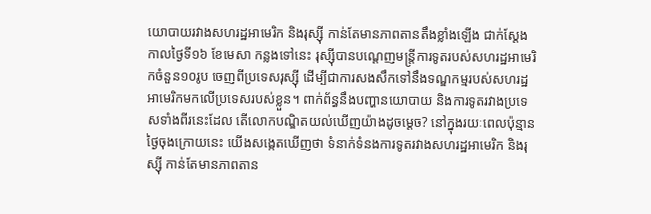យោបាយរវាងសហរដ្ឋអាមេរិក និងរុស្ស៊ី កាន់តែមានភាពតានតឹងខ្លាំងឡើង ជាក់ស្ដែងកាលថ្ងៃទី១៦ ខែមេសា កន្លងទៅនេះ រុស្ស៊ីបានបណ្ដេញមន្រ្តីការទូតរបស់សហរដ្ឋអាមេរិកចំនួន១០រូប ចេញពីប្រទេសរុស្ស៊ី ដើម្បីជាការសងសឹកទៅនឹងទណ្ឌកម្មរបស់សហរដ្ឋអាមេរិកមកលើប្រទេសរបស់ខ្លួន។ ពាក់ព័ន្ធនឹងបញ្ហានយោបាយ និងការទូតរវាងប្រទេសទាំងពីរនេះដែល តើលោកបណ្ឌិតយល់ឃើញយ៉ាងដូចម្ដេច? នៅក្នុងរយៈពេលប៉ុន្មានថ្ងៃចុងក្រោយនេះ យើងសង្កេតឃើញថា ទំនាក់ទំនងការទូតរវាងសហរដ្ឋអាមេរិក និងរុស្ស៊ី កាន់តែមានភាពតាន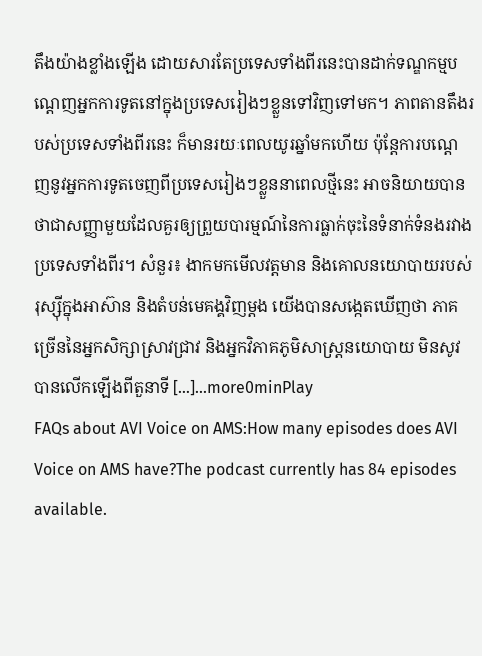តឹងយ៉ាងខ្លាំងឡើង ដោយសារតែប្រទេសទាំងពីរនេះបានដាក់ទណ្ឌកម្មបណ្ដេញអ្នកការទូតនៅក្នុងប្រទេសរៀងៗខ្លួនទៅវិញទៅមក។ ភាពតានតឹងរបស់ប្រទេសទាំងពីរនេះ ក៏មានរយៈពេលយូរឆ្នាំមកហើយ ប៉ុន្តែការបណ្ដេញនូវអ្នកការទូតចេញពីប្រទេសរៀងៗខ្លួននាពេលថ្មីនេះ អាចនិយាយបានថាជាសញ្ញាមួយដែលគួរឲ្យព្រួយបារម្មណ៍នៃការធ្លាក់ចុះនៃទំនាក់ទំនងរវាងប្រទេសទាំងពីរ។ សំនួរ៖ ងាកមកមើលវត្តមាន និងគោលនយោបាយរបស់រុស្ស៊ីក្នុងអាស៊ាន និងតំបន់មេគង្គវិញម្តង យើងបានសង្កេតឃើញថា ភាគច្រើននៃអ្នកសិក្សាស្រាវជ្រាវ និងអ្នកវិភាគភូមិសាស្រ្តនយោបាយ មិនសូវបានលើកឡើងពីតួនាទី […]...more0minPlay
FAQs about AVI Voice on AMS:How many episodes does AVI Voice on AMS have?The podcast currently has 84 episodes available.